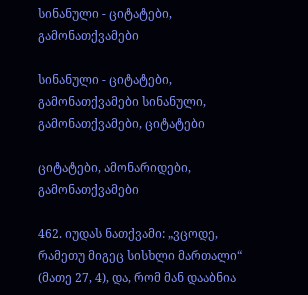სინანული - ციტატები, გამონათქვამები

სინანული - ციტატები, გამონათქვამები სინანული, გამონათქვამები, ციტატები

ციტატები, ამონარიდები, გამონათქვამები

462. იუდას ნათქვამი: „ვცოდე, რამეთუ მიგეც სისხლი მართალი“ (მათე 27, 4), და, რომ მან დააბნია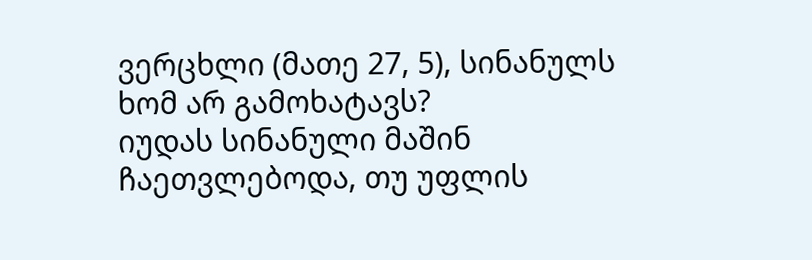ვერცხლი (მათე 27, 5), სინანულს ხომ არ გამოხატავს?
იუდას სინანული მაშინ ჩაეთვლებოდა, თუ უფლის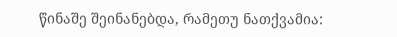წინაშე შეინანებდა, რამეთუ ნათქვამია: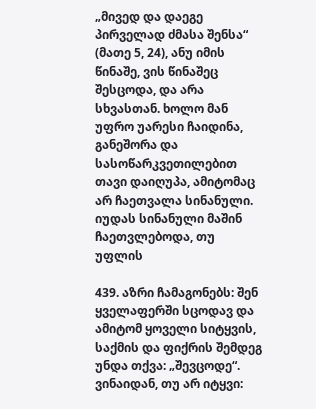„მივედ და დაეგე პირველად ძმასა შენსა“ (მათე 5, 24), ანუ იმის წინაშე, ვის წინაშეც შესცოდა, და არა სხვასთან. ხოლო მან უფრო უარესი ჩაიდინა, განეშორა და სასოწარკვეთილებით თავი დაიღუპა, ამიტომაც არ ჩაეთვალა სინანული.
იუდას სინანული მაშინ ჩაეთვლებოდა, თუ უფლის

439. აზრი ჩამაგონებს: შენ ყველაფერში სცოდავ და ამიტომ ყოველი სიტყვის, საქმის და ფიქრის შემდეგ უნდა თქვა: „შევცოდე“. ვინაიდან, თუ არ იტყვი: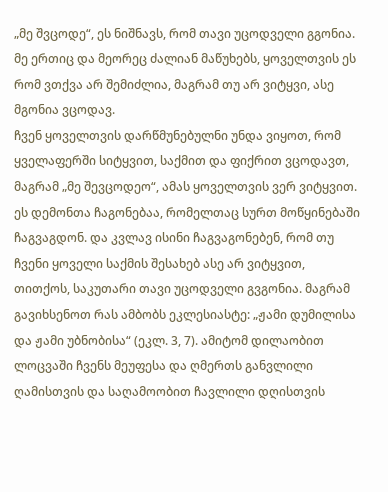„მე შვცოდე“, ეს ნიშნავს, რომ თავი უცოდველი გგონია. მე ერთიც და მეორეც ძალიან მაწუხებს, ყოველთვის ეს რომ ვთქვა არ შემიძლია, მაგრამ თუ არ ვიტყვი, ასე მგონია ვცოდავ.
ჩვენ ყოველთვის დარწმუნებულნი უნდა ვიყოთ, რომ ყველაფერში სიტყვით, საქმით და ფიქრით ვცოდავთ, მაგრამ „მე შევცოდეო“, ამას ყოველთვის ვერ ვიტყვით. ეს დემონთა ჩაგონებაა, რომელთაც სურთ მოწყინებაში ჩაგვაგდონ. და კვლავ ისინი ჩაგვაგონებენ, რომ თუ ჩვენი ყოველი საქმის შესახებ ასე არ ვიტყვით, თითქოს, საკუთარი თავი უცოდველი გვგონია. მაგრამ გავიხსენოთ რას ამბობს ეკლესიასტე: „ჟამი დუმილისა და ჟამი უბნობისა“ (ეკლ. 3, 7). ამიტომ დილაობით ლოცვაში ჩვენს მეუფესა და ღმერთს განვლილი ღამისთვის და საღამოობით ჩავლილი დღისთვის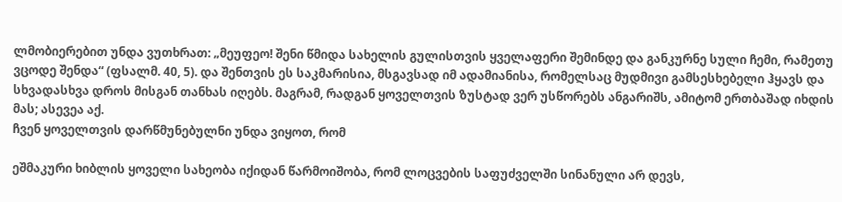ლმობიერებით უნდა ვუთხრათ: „მეუფეო! შენი წმიდა სახელის გულისთვის ყველაფერი შემინდე და განკურნე სული ჩემი, რამეთუ ვცოდე შენდა“ (ფსალმ. 40, 5). და შენთვის ეს საკმარისია, მსგავსად იმ ადამიანისა, რომელსაც მუდმივი გამსესხებელი ჰყავს და სხვადასხვა დროს მისგან თანხას იღებს. მაგრამ, რადგან ყოველთვის ზუსტად ვერ უსწორებს ანგარიშს, ამიტომ ერთბაშად იხდის მას; ასევეა აქ.
ჩვენ ყოველთვის დარწმუნებულნი უნდა ვიყოთ, რომ

ეშმაკური ხიბლის ყოველი სახეობა იქიდან წარმოიშობა, რომ ლოცვების საფუძველში სინანული არ დევს,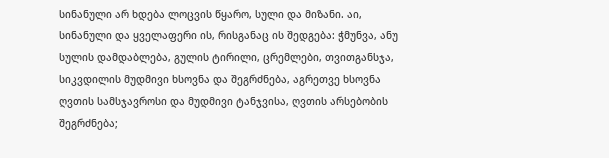სინანული არ ხდება ლოცვის წყარო, სული და მიზანი. აი, სინანული და ყველაფერი ის, რისგანაც ის შედგება: ჭმუნვა, ანუ სულის დამდაბლება, გულის ტირილი, ცრემლები, თვითგანსჯა, სიკვდილის მუდმივი ხსოვნა და შეგრძნება, აგრეთვე ხსოვნა ღვთის სამსჯავროსი და მუდმივი ტანჯვისა, ღვთის არსებობის შეგრძნება;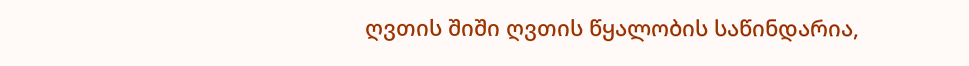ღვთის შიში ღვთის წყალობის საწინდარია,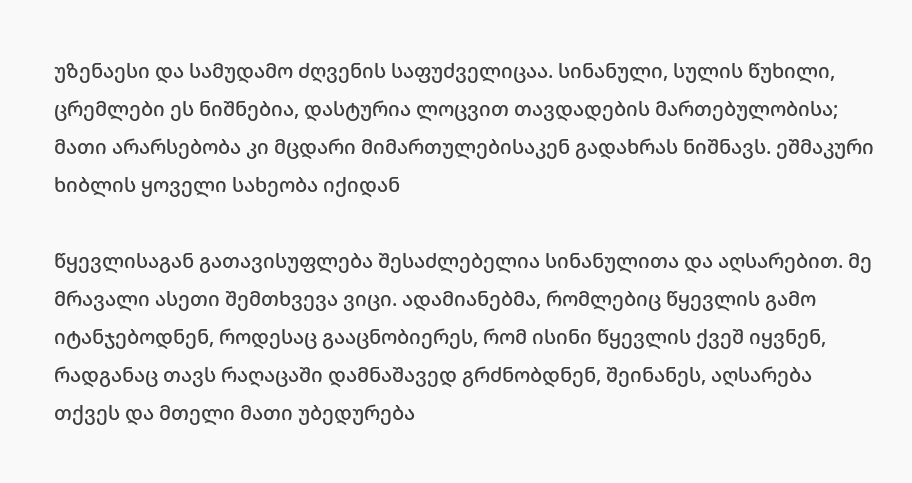უზენაესი და სამუდამო ძღვენის საფუძველიცაა. სინანული, სულის წუხილი, ცრემლები ეს ნიშნებია, დასტურია ლოცვით თავდადების მართებულობისა; მათი არარსებობა კი მცდარი მიმართულებისაკენ გადახრას ნიშნავს. ეშმაკური ხიბლის ყოველი სახეობა იქიდან

წყევლისაგან გათავისუფლება შესაძლებელია სინანულითა და აღსარებით. მე მრავალი ასეთი შემთხვევა ვიცი. ადამიანებმა, რომლებიც წყევლის გამო იტანჯებოდნენ, როდესაც გააცნობიერეს, რომ ისინი წყევლის ქვეშ იყვნენ, რადგანაც თავს რაღაცაში დამნაშავედ გრძნობდნენ, შეინანეს, აღსარება თქვეს და მთელი მათი უბედურება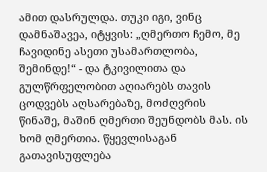ამით დასრულდა. თუკი იგი, ვინც დამნაშავეა, იტყვის: „ღმერთო ჩემო, მე ჩავიდინე ასეთი უსამართლობა, შემინდე!“ - და ტკივილითა და გულწრფელობით აღიარებს თავის ცოდვებს აღსარებაზე, მოძღვრის წინაშე, მაშინ ღმერთი შეუნდობს მას. ის ხომ ღმერთია. წყევლისაგან გათავისუფლება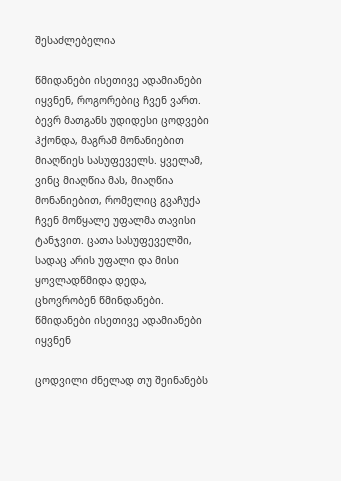შესაძლებელია

წმიდანები ისეთივე ადამიანები იყვნენ, როგორებიც ჩვენ ვართ. ბევრ მათგანს უდიდესი ცოდვები ჰქონდა, მაგრამ მონანიებით მიაღწიეს სასუფეველს. ყველამ, ვინც მიაღწია მას, მიაღწია მონანიებით, რომელიც გვაჩუქა ჩვენ მოწყალე უფალმა თავისი ტანჯვით. ცათა სასუფეველში, სადაც არის უფალი და მისი ყოვლადწმიდა დედა, ცხოვრობენ წმინდანები. წმიდანები ისეთივე ადამიანები იყვნენ

ცოდვილი ძნელად თუ შეინანებს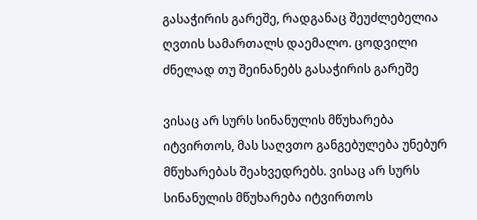გასაჭირის გარეშე, რადგანაც შეუძლებელია ღვთის სამართალს დაემალო. ცოდვილი ძნელად თუ შეინანებს გასაჭირის გარეშე

ვისაც არ სურს სინანულის მწუხარება იტვირთოს, მას საღვთო განგებულება უნებურ მწუხარებას შეახვედრებს. ვისაც არ სურს სინანულის მწუხარება იტვირთოს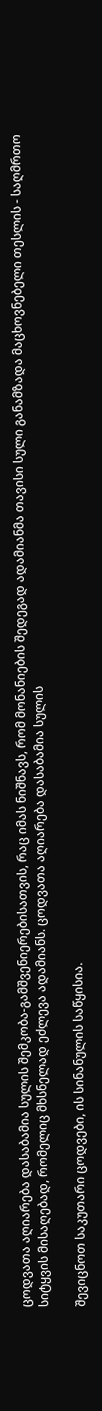ცოდვათა აღიარება დასაბამია სულის შემკობა-გამშვენიერებისათვის, რაც იმას ნიშნავს, რომ მონანიების შედეგად ადამიანმა თავისი სული განამზადა მაცხოვნებელი თესლის - საღმრთო სიტყვის მისაღებად, რომელიც მხსნელად ეძლევა ადამიანს. ცოდვათა აღიარება დასაბამია სულის

შევიცნოთ საკუთარი ცოდვები, ის სინანულის საწყისია.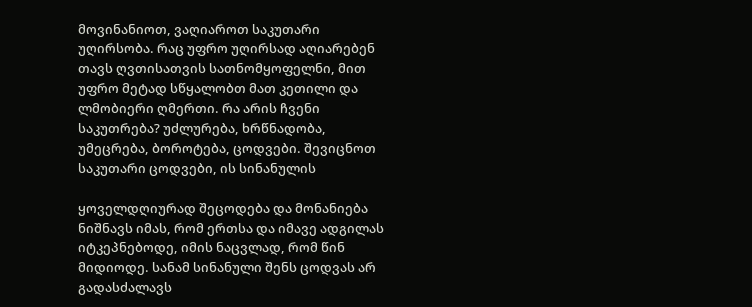მოვინანიოთ, ვაღიაროთ საკუთარი უღირსობა. რაც უფრო უღირსად აღიარებენ თავს ღვთისათვის სათნომყოფელნი, მით უფრო მეტად სწყალობთ მათ კეთილი და ლმობიერი ღმერთი. რა არის ჩვენი საკუთრება? უძლურება, ხრწნადობა, უმეცრება, ბოროტება, ცოდვები. შევიცნოთ საკუთარი ცოდვები, ის სინანულის

ყოველდღიურად შეცოდება და მონანიება ნიშნავს იმას, რომ ერთსა და იმავე ადგილას იტკეპნებოდე, იმის ნაცვლად, რომ წინ მიდიოდე. სანამ სინანული შენს ცოდვას არ გადასძალავს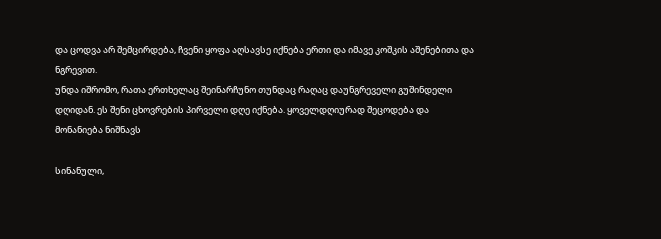და ცოდვა არ შემცირდება, ჩვენი ყოფა აღსავსე იქნება ერთი და იმავე კოშკის აშენებითა და ნგრევით.
უნდა იშრომო, რათა ერთხელაც შეინარჩუნო თუნდაც რაღაც დაუნგრეველი გუშინდელი დღიდან. ეს შენი ცხოვრების პირველი დღე იქნება. ყოველდღიურად შეცოდება და მონანიება ნიშნავს

სინანული,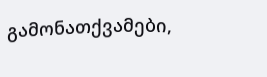გამონათქვამები,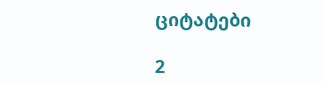ციტატები

2